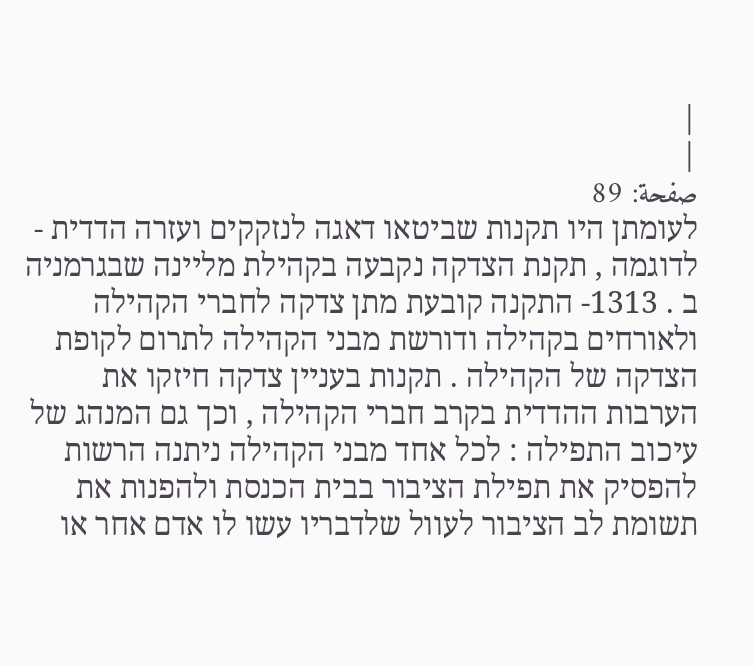|
|
صفحة: 89
לעומתן היו תקנות שביטאו דאגה לנזקקים ועזרה הדדית - לדוגמה , תקנת הצדקה נקבעה בקהילת מליינה שבגרמניה ב . 1313- התקנה קובעת מתן צדקה לחברי הקהילה ולאורחים בקהילה ודורשת מבני הקהילה לתרום לקופת הצדקה של הקהילה . תקנות בעניין צדקה חיזקו את הערבות ההדדית בקרב חברי הקהילה , וכך גם המנהג של עיכוב התפילה : לכל אחד מבני הקהילה ניתנה הרשות להפסיק את תפילת הציבור בבית הכנסת ולהפנות את תשומת לב הציבור לעוול שלדבריו עשו לו אדם אחר או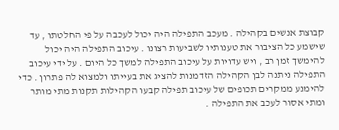קבוצת אנשים בקהילה . מעכב התפילה היה יכול לעכבה על פי החלטתו , עד שישמע כל הציבור את טענותיו לשביעות רצונו . עיכוב התפילה היה יכול להימשך זמן רב , ויש עדויות על עיכוב התפילה למשך כל היום . על ידי עיכוב התפילה ניתנה לבן הקהילה הזדמנות להציג את בעייתו ולמצוא לה פתרון . כדי להימנע ממקרים תכופים של עיכוב תפילה קבעו הקהילות תקנות מתי מותר ומתי אסור לעכב את התפילה .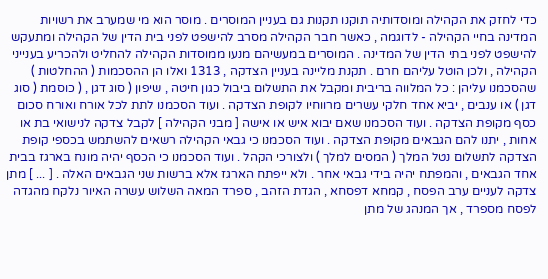כדי לחזק את הקהילה ומוסדותיה תוקנו תקנות גם בעניין המוסרים . מוסר הוא מי שמערב את רשויות המדינה בחיי הקהילה - לדוגמה , כאשר חבר הקהילה מסרב להישפט לפני בית הדין של הקהילה ומתעקש להישפט לפני בתי הדין של המדינה . המוסרים במעשיהם מנעו ממוסדות הקהילה להחליט ולהכריע בענייני הקהילה , ולכן הוטל עליהם חרם . תקנת מליינה בעניין הצדקה , 1313 ואלו הן ההסכמות ( ההחלטות ) שהסכמנו עליהן : כל המלווה בריבית ומקבל את התשלום ביבול כגון חיטה , שיפון ( סוג דגן , ( כוסמת ( סוג דגן ) או ענבים , יביא אחד חלקי עשרים מרווחיו לקופת הצדקה . ועוד הסכמנו לתת לכל אורח ואורח סכום כסף מקופת הצדקה . ועוד הסכמנו שאם יבוא איש או אישה [ מבני הקהילה ] לקבל צדקה לנישואי בת או אחות , יתנו להם הגבאים מקופת הצדקה . ועוד הסכמנו כי גבאי הקהילה רשאים להשתמש בכספי קופת הצדקה לתשלום נטל המלך ( המסים למלך ) ולצורכי הקהל . ועוד הסכמנו כי הכסף יהיה מונח בארגז בבית אחד הגבאים , והמפתח יהיה בידי גבאי אחר . ולא ייפתח הארגז אלא ברשות שני הגבאים האלה . [ ... ] מתן צדקה לעניים ערב הפסח , קמחא דפסחא , הגדת הזהב , ספרד המאה השלוש עשרה האיור נלקח מהגדה לפסח מספרד , אך המנהג של מתן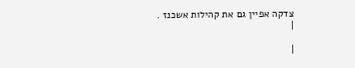צדקה אפיין גם את קהילות אשכנז .
|

|